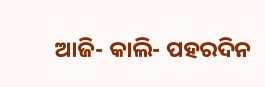ଆଜି- କାଲି- ପହରଦିନ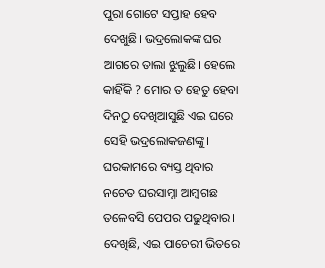ପୁରା ଗୋଟେ ସପ୍ତାହ ହେବ ଦେଖୁଛି। ଭଦ୍ରଲୋକଙ୍କ ଘର ଆଗରେ ତାଲା ଝୁଲୁଛି। ହେଲେ କାହିଁକି ? ମୋର ତ ହେତୁ ହେବା ଦିନଠୁ ଦେଖିଆସୁଛି ଏଇ ଘରେ ସେହି ଭଦ୍ରଲୋକଜଣଙ୍କୁ। ଘରକାମରେ ବ୍ୟସ୍ତ ଥିବାର ନଚେତ ଘରସାମ୍ନା ଆମ୍ୱଗଛ ତଳେବସି ପେପର ପଢୁଥିବାର। ଦେଖିଛି, ଏଇ ପାଚେରୀ ଭିତରେ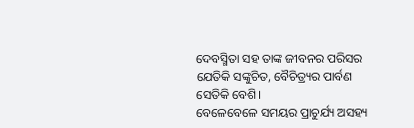ଦେବସ୍ମିତା ସହ ତାଙ୍କ ଜୀବନର ପରିସର ଯେତିକି ସଙ୍କୁଚିତ, ବୈଚିତ୍ର୍ୟର ପାର୍ବଣ ସେତିକି ବେଶି।
ବେଳେବେଳେ ସମୟର ପ୍ରାଚୁର୍ଯ୍ୟ ଅସହ୍ୟ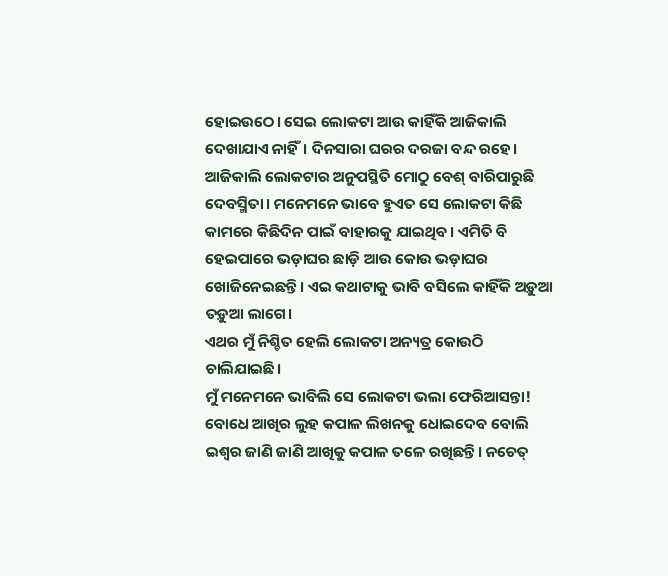ହୋଇଉଠେ। ସେଇ ଲୋକଟା ଆଉ କାହିଁକି ଆଜିକାଲି ଦେଖାଯାଏ ନାହିଁ। ଦିନସାରା ଘରର ଦରଜା ବନ୍ଦ ରହେ। ଆଜିକାଲି ଲୋକଟାର ଅନୁପସ୍ଥିତି ମୋଠୁ ବେଶ୍ ବାରିପାରୁଛି ଦେବସ୍ମିତା। ମନେମନେ ଭାବେ ହୁଏତ ସେ ଲୋକଟା କିଛି କାମରେ କିଛିଦିନ ପାଇଁ ବାହାରକୁ ଯାଇଥିବ। ଏମିତି ବି ହେଇପାରେ ଭଡ଼ାଘର ଛାଡ଼ି ଆଉ କୋଉ ଭଡ଼ାଘର ଖୋଜିନେଇଛନ୍ତି। ଏଇ କଥାଟାକୁ ଭାବି ବସିଲେ କାହିଁକି ଅଡ଼ୁଆ ତଡ଼ୁଆ ଲାଗେ।
ଏଥର ମୁଁ ନିଶ୍ଚିତ ହେଲି ଲୋକଟା ଅନ୍ୟତ୍ର କୋଉଠି ଚାଲିଯାଇଛି।
ମୁଁ ମନେମନେ ଭାବିଲି ସେ ଲୋକଟା ଭଲା ଫେରିଆସନ୍ତା!
ବୋଧେ ଆଖିର ଲୁହ କପାଳ ଲିଖନକୁ ଧୋଇଦେବ ବୋଲି ଇଶ୍ୱର ଜାଣି ଜାଣି ଆଖିକୁ କପାଳ ତଳେ ରଖିଛନ୍ତି। ନଚେତ୍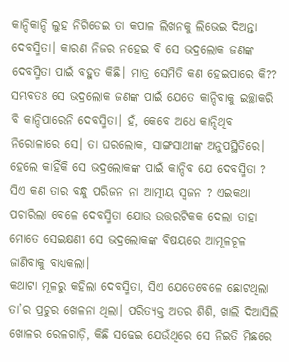କାନ୍ଦିକାନ୍ଦି ଲୁହ ନିଗିଡେଇ ତା କପାଳ ଲିଖନକୁ ଲିଭେଇ ଦିଅନ୍ତା ଦେବସ୍ମିତା। କାରଣ ନିଜର ନହେଇ ବି ସେ ଭଦ୍ରଲୋକ ଜଣଙ୍କ ଦେବସ୍ମିତା ପାଇଁ ବହୁତ କିଛି। ମାତ୍ର ସେମିତି କଣ ହେଇପାରେ କି??
ସମ୍ଭବତଃ ସେ ଭଦ୍ରଲୋକ ଜଣଙ୍କ ପାଇଁ ଯେତେ କାନ୍ଦିବାକୁ ଇଚ୍ଛାକରି ବି କାନ୍ଦିପାରେନି ଦେବସ୍ମିତା। ହଁ, କେବେ ଅଧେ କାନ୍ଦିଥିବ ନିରୋଳାରେ ସେ। ତା ଘରଲୋକ, ସାଙ୍ଗସାଥୀଙ୍କ ଅନୁପସ୍ଥିତିରେ।
ହେଲେ କାହିଁକି ସେ ଭଦ୍ରଲୋକଙ୍କ ପାଇଁ କାନ୍ଦିବ ଯେ ଦେବସ୍ମିତା ? ସିଏ କଣ ତାର ବନ୍ଧୁ ପରିଜନ ନା ଆତ୍ମୀୟ ସ୍ୱଜନ ? ଏଇକଥା ପଚାରିଲା ବେଳେ ଦେବସ୍ମିତା ଯୋଉ ଉତ୍ତରଟିକକ ଦେଲା ତାହା ମୋତେ ସେଇକ୍ଷଣୀ ସେ ଭଦ୍ରଲୋକଙ୍କ ବିଷୟରେ ଆମୂଳଚୂଳ ଜାଣିବାକୁ ବାଧ୍ୟକଲା।
କଥାଟା ମୂଳରୁ କହିଲା ଦେବସ୍ମିତା, ସିଏ ଯେତେବେଳେ ଛୋଟଥିଲା ତା’ର ପ୍ରଚୁର ଖେଳନା ଥିଲା। ପରିତ୍ୟକ୍ତ ଅତର ଶିଶି, ଖାଲି ଦିଆସିଲି ଖୋଳର ରେଳଗାଡ଼ି, କିଛି ସଢେଇ ଯେଉଁଥିରେ ସେ ନିଇତି ମିଛରେ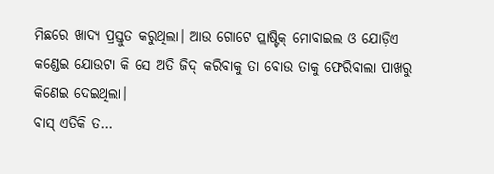ମିଛରେ ଖାଦ୍ୟ ପ୍ରସ୍ତୁତ କରୁଥିଲା। ଆଉ ଗୋଟେ ପ୍ଲାଷ୍ଟିକ୍ ମୋବାଇଲ ଓ ଯୋଡ଼ିଏ କଣ୍ଡେଇ ଯୋଉଟା କି ସେ ଅତି ଜିଦ୍ କରିବାକୁ ତା ବୋଉ ତାକୁ ଫେରିବାଲା ପାଖରୁ କିଣେଇ ଦେଇଥିଲା।
ବାସ୍ ଏତିକି ତ…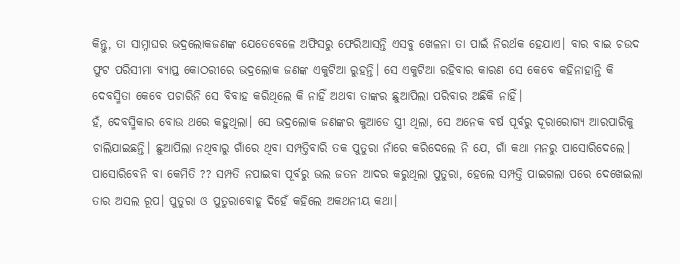କିନ୍ତୁ, ତା ସାମ୍ନାଘର ଭଦ୍ରଲୋକଜଣଙ୍କ ଯେତେବେଳେ ଅଫିସରୁ ଫେରିଆସନ୍ତି ଏସବୁ ଖେଳନା ତା ପାଇଁ ନିରର୍ଥକ ହେଯାଏ। ବାର ବାଇ ଚଉଦ ଫୁଟ ପରିସୀମା ବ୍ୟାପ୍ତ କୋଠରୀରେ ଭଦ୍ରଲୋକ ଜଣଙ୍କ ଏକୁଟିଆ ରୁହନ୍ତି। ସେ ଏକୁଟିଆ ରହିବାର କାରଣ ସେ କେବେ କହିନାହାନ୍ତି କି ଦେବସ୍ମିତା କେବେ ପଚାରିନି ସେ ବିବାହ କରିଥିଲେ କି ନାହିଁ ଅଥବା ତାଙ୍କର ଛୁଆପିଲା ପରିବାର ଅଛିକି ନାହିଁ।
ହଁ, ଦେବସ୍ମିକାର ବୋଉ ଥରେ କହୁଥିଲା। ସେ ଭଦ୍ରଲୋକ ଜଣଙ୍କର କୁଆଡେ ସ୍ତ୍ରୀ ଥିଲା, ସେ ଅନେକ ବର୍ଷ ପୂର୍ବରୁ ଦୂରାରୋଗ୍ୟ ଆରପାରିକୁ ଚାଲିଯାଇଛନ୍ତି। ଛୁଆପିଲା ନଥିବାରୁ ଗାଁରେ ଥିବା ସମ୍ପତ୍ତିବାରି ତକ ପୁତୁରା ନାଁରେ କରିଦେଲେ ନି ଯେ, ଗାଁ କଥା ମନରୁ ପାସୋରିଦେଲେ। ପାସୋରିବେନି ବା କେମିତି ?? ସମ୍ପତି ନପାଇବା ପୂର୍ବରୁ ଭଲ ଜତନ ଆଦର କରୁଥିଲା ପୁତୁରା, ହେଲେ ସମ୍ପତ୍ତି ପାଇଗଲା ପରେ ଦେଖେଇଲା ତାର ଅସଲ ରୂପ। ପୁତୁରା ଓ ପୁତୁରାବୋହୂ ଦିହେଁ କହିଲେ ଅକଥନୀୟ କଥା।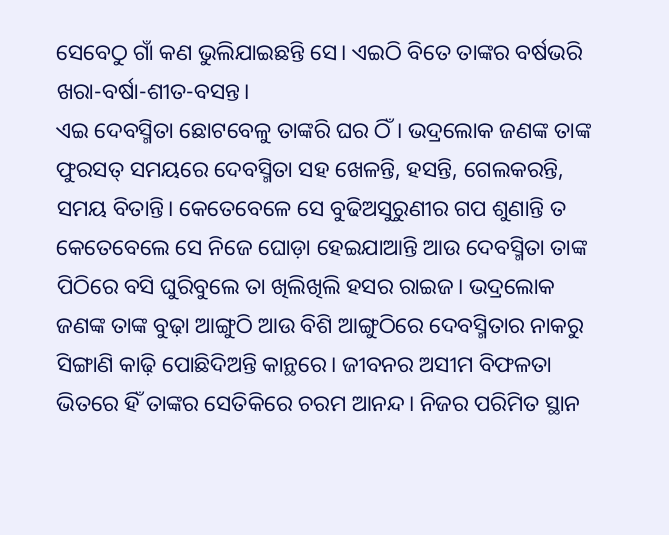ସେବେଠୁ ଗାଁ କଣ ଭୁଲିଯାଇଛନ୍ତି ସେ। ଏଇଠି ବିତେ ତାଙ୍କର ବର୍ଷଭରି ଖରା-ବର୍ଷା-ଶୀତ-ବସନ୍ତ।
ଏଇ ଦେବସ୍ମିତା ଛୋଟବେଳୁ ତାଙ୍କରି ଘର ଠିଁ। ଭଦ୍ରଲୋକ ଜଣଙ୍କ ତାଙ୍କ ଫୁରସତ୍ ସମୟରେ ଦେବସ୍ମିତା ସହ ଖେଳନ୍ତି, ହସନ୍ତି, ଗେଲକରନ୍ତି, ସମୟ ବିତାନ୍ତି। କେତେବେଳେ ସେ ବୁଢିଅସୁରୁଣୀର ଗପ ଶୁଣାନ୍ତି ତ କେତେବେଲେ ସେ ନିଜେ ଘୋଡ଼ା ହେଇଯାଆନ୍ତି ଆଉ ଦେବସ୍ମିତା ତାଙ୍କ ପିଠିରେ ବସି ଘୁରିବୁଲେ ତା ଖିଲିଖିଲି ହସର ରାଇଜ। ଭଦ୍ରଲୋକ ଜଣଙ୍କ ତାଙ୍କ ବୁଢ଼ା ଆଙ୍ଗୁଠି ଆଉ ବିଶି ଆଙ୍ଗୁଠିରେ ଦେବସ୍ମିତାର ନାକରୁ ସିଙ୍ଗାଣି କାଢ଼ି ପୋଛିଦିଅନ୍ତି କାନ୍ଥରେ। ଜୀବନର ଅସୀମ ବିଫଳତା ଭିତରେ ହିଁ ତାଙ୍କର ସେତିକିରେ ଚରମ ଆନନ୍ଦ। ନିଜର ପରିମିତ ସ୍ଥାନ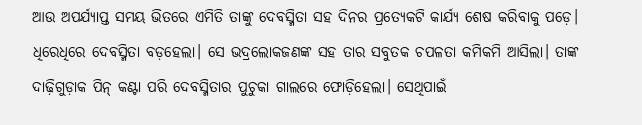ଆଉ ଅପର୍ଯ୍ୟାପ୍ତ ସମୟ ଭିତରେ ଏମିତି ତାଙ୍କୁ ଦେବସ୍ମିତା ସହ ଦିନର ପ୍ରତ୍ୟେକଟି କାର୍ଯ୍ୟ ଶେଷ କରିବାକୁ ପଡ଼େ।
ଧିରେଧିରେ ଦେବସ୍ମିତା ବଡ଼ହେଲା। ସେ ଭଦ୍ରଲୋକଜଣଙ୍କ ସହ ତାର ସବୁତକ ଚପଳତା କମିକମି ଆସିଲା। ତାଙ୍କ ଦାଢ଼ିଗୁଡ଼ାକ ପିନ୍ କଣ୍ଟା ପରି ଦେବସ୍ମିତାର ପୁଚୁକା ଗାଲରେ ଫୋଡ଼ିହେଲା। ସେଥିପାଇଁ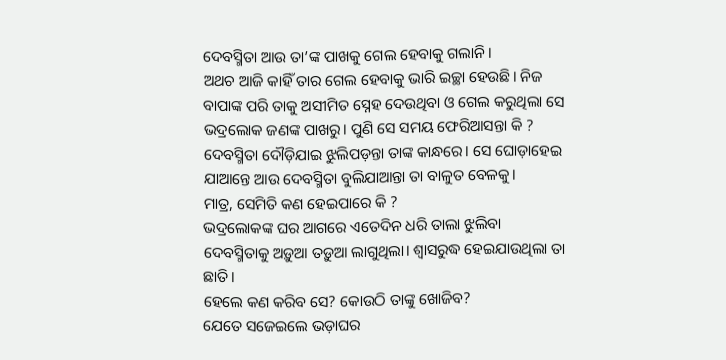ଦେବସ୍ମିତା ଆଉ ତା’ଙ୍କ ପାଖକୁ ଗେଲ ହେବାକୁ ଗଲାନି।
ଅଥଚ ଆଜି କାହିଁ ତାର ଗେଲ ହେବାକୁ ଭାରି ଇଚ୍ଛା ହେଉଛି। ନିଜ ବାପାଙ୍କ ପରି ତାକୁ ଅସୀମିତ ସ୍ନେହ ଦେଉଥିବା ଓ ଗେଲ କରୁଥିଲା ସେ ଭଦ୍ରଲୋକ ଜଣଙ୍କ ପାଖରୁ। ପୁଣି ସେ ସମୟ ଫେରିଆସନ୍ତା କି ? ଦେବସ୍ମିତା ଦୌଡ଼ିଯାଇ ଝୁଲିପଡ଼ନ୍ତା ତାଙ୍କ କାନ୍ଧରେ। ସେ ଘୋଡ଼ାହେଇ ଯାଆନ୍ତେ ଆଉ ଦେବସ୍ମିତା ବୁଲିଯାଆନ୍ତା ତା ବାଳୁତ ବେଳକୁ।
ମାତ୍ର, ସେମିତି କଣ ହେଇପାରେ କି ?
ଭଦ୍ରଲୋକଙ୍କ ଘର ଆଗରେ ଏତେଦିନ ଧରି ତାଲା ଝୁଲିବା ଦେବସ୍ମିତାକୁ ଅଡ଼ୁଆ ତଡ଼ୁଆ ଲାଗୁଥିଲା। ଶ୍ୱାସରୁଦ୍ଧ ହେଇଯାଉଥିଲା ତା ଛାତି।
ହେଲେ କଣ କରିବ ସେ? କୋଉଠି ତାଙ୍କୁ ଖୋଜିବ?
ଯେତେ ସଜେଇଲେ ଭଡ଼ାଘର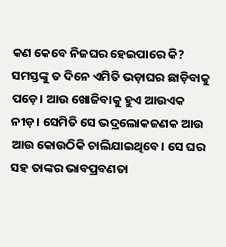କଣ କେବେ ନିଜଘର ହେଇପାରେ କି?
ସମସ୍ତଙ୍କୁ ତ ଦିନେ ଏମିତି ଭଡ଼ାଘର ଛାଡ଼ିବାକୁ ପଡ଼େ। ଆଉ ଖୋଜିବାକୁ ହୁଏ ଆଉଏକ ନୀଡ଼। ସେମିତି ସେ ଭଦ୍ରଲୋକଜଣକ ଆଉ ଆଉ କୋଉଠିକି ଚାଲିଯାଇଥିବେ। ସେ ଘର ସହ ତାଙ୍କର ଭାବପ୍ରବଣତା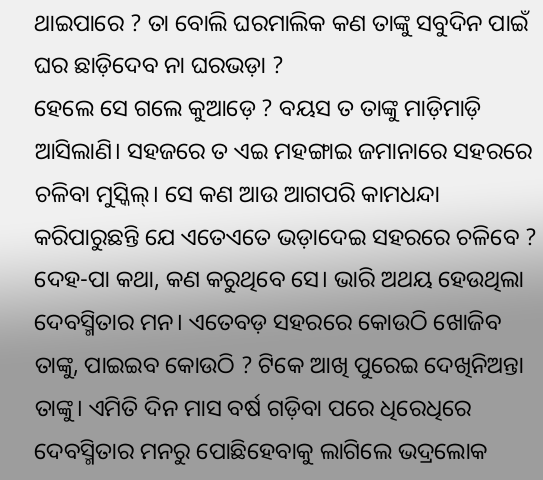ଥାଇପାରେ ? ତା ବୋଲି ଘରମାଲିକ କଣ ତାଙ୍କୁ ସବୁଦିନ ପାଇଁ ଘର ଛାଡ଼ିଦେବ ନା ଘରଭଡ଼ା ?
ହେଲେ ସେ ଗଲେ କୁଆଡ଼େ ? ବୟସ ତ ତାଙ୍କୁ ମାଡ଼ିମାଡ଼ି ଆସିଲାଣି। ସହଜରେ ତ ଏଇ ମହଙ୍ଗାଇ ଜମାନାରେ ସହରରେ ଚଳିବା ମୁସ୍କିଲ୍। ସେ କଣ ଆଉ ଆଗପରି କାମଧନ୍ଦା କରିପାରୁଛନ୍ତି ଯେ ଏତେଏତେ ଭଡ଼ାଦେଇ ସହରରେ ଚଳିବେ ? ଦେହ-ପା କଥା, କଣ କରୁଥିବେ ସେ। ଭାରି ଅଥୟ ହେଉଥିଲା ଦେବସ୍ମିତାର ମନ। ଏତେବଡ଼ ସହରରେ କୋଉଠି ଖୋଜିବ ତାଙ୍କୁ, ପାଇଇବ କୋଉଠି ? ଟିକେ ଆଖି ପୁରେଇ ଦେଖିନିଅନ୍ତା ତାଙ୍କୁ। ଏମିତି ଦିନ ମାସ ବର୍ଷ ଗଡ଼ିବା ପରେ ଧିରେଧିରେ ଦେବସ୍ମିତାର ମନରୁ ପୋଛିହେବାକୁ ଲାଗିଲେ ଭଦ୍ରଲୋକ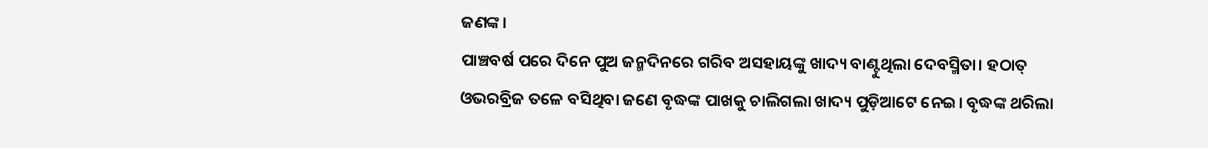ଜଣଙ୍କ।
ପାଞ୍ଚବର୍ଷ ପରେ ଦିନେ ପୁଅ ଜନ୍ମଦିନରେ ଗରିବ ଅସହାୟଙ୍କୁ ଖାଦ୍ୟ ବାଣ୍ଟୁଥିଲା ଦେବସ୍ମିତା। ହଠାତ୍ ଓଭରବ୍ରିଜ ତଳେ ବସିଥିବା ଜଣେ ବୃଦ୍ଧଙ୍କ ପାଖକୁ ଚାଲିଗଲା ଖାଦ୍ୟ ପୁଡ଼ିଆଟେ ନେଇ। ବୃଦ୍ଧଙ୍କ ଥରିଲା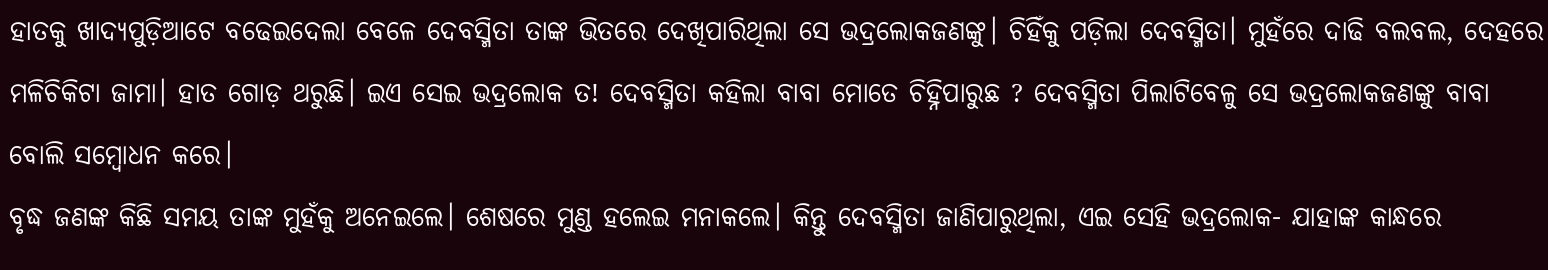ହାତକୁ ଖାଦ୍ୟପୁଡ଼ିଆଟେ ବଢେଇଦେଲା ବେଳେ ଦେବସ୍ମିତା ତାଙ୍କ ଭିତରେ ଦେଖିପାରିଥିଲା ସେ ଭଦ୍ରଲୋକଜଣଙ୍କୁ। ଚିହିଁକୁ ପଡ଼ିଲା ଦେବସ୍ମିତା। ମୁହଁରେ ଦାଢି ବଲବଲ, ଦେହରେ ମଳିଚିକିଟା ଜାମା। ହାତ ଗୋଡ଼ ଥରୁଛି। ଇଏ ସେଇ ଭଦ୍ରଲୋକ ତ! ଦେବସ୍ମିତା କହିଲା ବାବା ମୋତେ ଚିହ୍ନିପାରୁଛ ? ଦେବସ୍ମିତା ପିଲାଟିବେଳୁ ସେ ଭଦ୍ରଲୋକଜଣଙ୍କୁ ବାବା ବୋଲି ସମ୍ବୋଧନ କରେ।
ବୃଦ୍ଧ ଜଣଙ୍କ କିଛି ସମୟ ତାଙ୍କ ମୁହଁକୁ ଅନେଇଲେ। ଶେଷରେ ମୁଣ୍ଡ ହଲେଇ ମନାକଲେ। କିନ୍ତୁ ଦେବସ୍ମିତା ଜାଣିପାରୁଥିଲା, ଏଇ ସେହି ଭଦ୍ରଲୋକ- ଯାହାଙ୍କ କାନ୍ଧରେ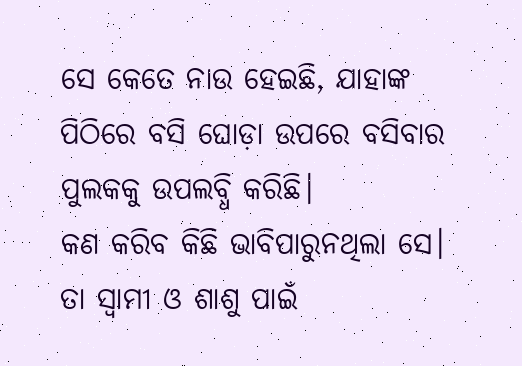ସେ କେତେ ନାଉ ହେଇଛି, ଯାହାଙ୍କ ପିଠିରେ ବସି ଘୋଡ଼ା ଉପରେ ବସିବାର ପୁଲକକୁ ଉପଲବ୍ଧି କରିଛି।
କଣ କରିବ କିଛି ଭାବିପାରୁନଥିଲା ସେ। ତା ସ୍ୱାମୀ ଓ ଶାଶୁ ପାଇଁ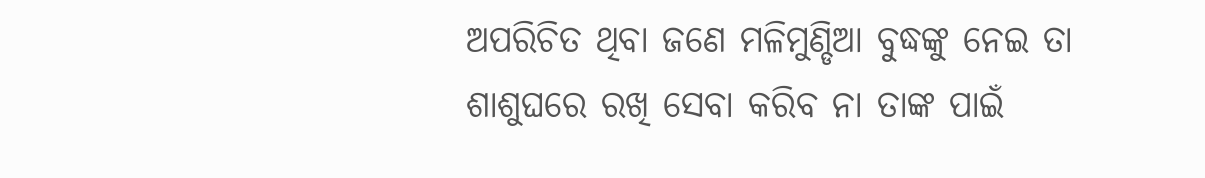ଅପରିଚିତ ଥିବା ଜଣେ ମଳିମୁଣ୍ଡିଆ ବୁଦ୍ଧଙ୍କୁ ନେଇ ତା ଶାଶୁଘରେ ରଖି ସେବା କରିବ ନା ତାଙ୍କ ପାଇଁ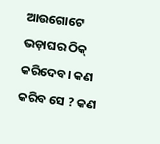ଆଉଗୋଟେ ଭଡ଼ାଘର ଠିକ୍ କରିଦେବ। କଣ କରିବ ସେ ? କଣ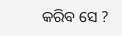କରିବ ସେ ?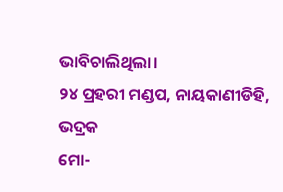ଭାବିଚାଲିଥିଲା।
୨୪ ପ୍ରହରୀ ମଣ୍ଡପ, ନାୟକାଣୀଡିହି, ଭଦ୍ରକ
ମୋ-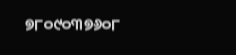୭୮୦୯୦୩୭୬୦୮